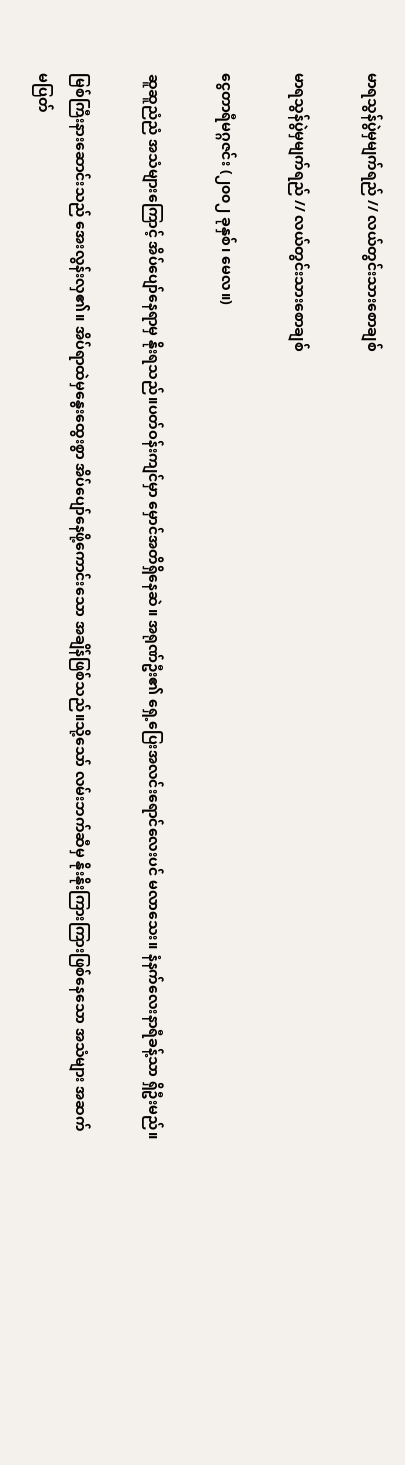မာရသွန်ပွဲမှမျက်ရည် // လယ်တွင်းသားစောချစ်

မာရသွန်ပွဲမှမျက်ရည် // လယ်တွင်းသားစောချစ်

ငွေတာရီမဂ္ဂဇင်း (၂၀၀၂ ခုနှစ်၊ မေလ။)

ဆူဆူညံညံ အသံများကြောင့် အိပ်ပျော်နေရာမှ နိုးရသည်။ပတ်ဝန်းကျင်မှာ မှောင်အတိရှိနေဆဲ။ အရုဏ်ဦး၏ ရှေ့ပြေးအလင်းရောင်လေးပင် မလာသေး။ နံနက်လေးနာရီခန့်သာ ရှိဦးမည်။

မြစ်ကြီးနားဆောင်းသည် အေးလွန်းလှ၏။ အိပ်ရာထဲမှနွေးထွေးစွာ အိပ်ပျော်နေဖို့ကောင်းသော အချိန်ဖြစ်သည်။သို့သော် လမ်းဘက်ဆီမှ နိုးနိုးကြားကြားဖြစ်နေသော အသံများ အဆက်မပြတ်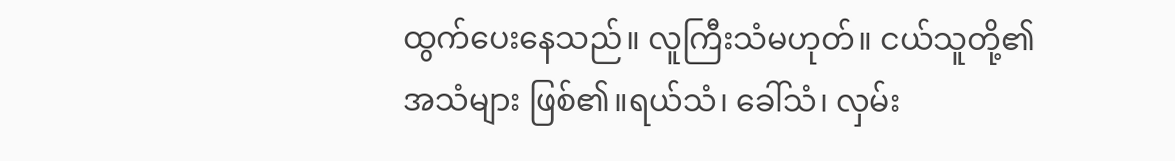ထွက်ပေးနေသည်။ လူကြီးသံမဟုတ်။ ငယ်သူတို့၏
အသံများ ဖြစ်၏။ရယ်သံ၊ ခေါ်သံ၊ လှမ်း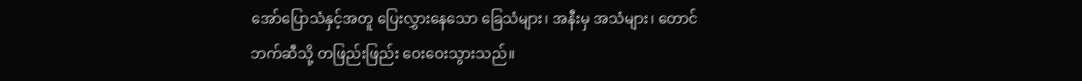အော်ပြောသံနှင့်အတူ ပြေးလွှားနေသော ခြေသံများ၊ အနီးမှ အသံများ၊ တောင်ဘက်ဆီသို့ တဖြည်းဖြည်း ဝေးဝေးသွားသည်။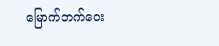မြောက်ဘက်ဝေး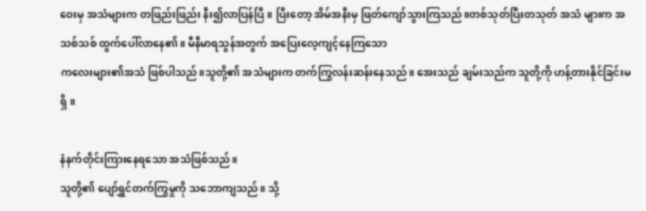ဝေးမှ အသံများက တဖြည်းဖြည်း နီး၍လာပြန်ပြီ။ ပြီးတော့ အိမ်အနီးမှ ဖြတ်ကျော်သွားကြသည်။တစ်သုတ်ပြီးတသုတ် အသံ များက အသစ်သစ် ထွက်ပေါ်လာနေ၏။ မီနီမာရသွန်အတွက် အပြေးလေ့ကျင့်နေကြသော
ကလေးများ၏အသံ ဖြစ်ပါသည်။သူတို့၏ အသံများက တက်ကြွလန်းဆန်းနေသည်။ အေးသည် ချမ်းသည်က သူတို့ကို ဟန့်တားနိုင်ခြင်းမရှိ။

နံနက်တိုင်းကြားနေရသော အသံဖြစ်သည်။
သူတို့၏ ပျော်ရွှင်တက်ကြွမှုကို သဘောကျသည်။ သို့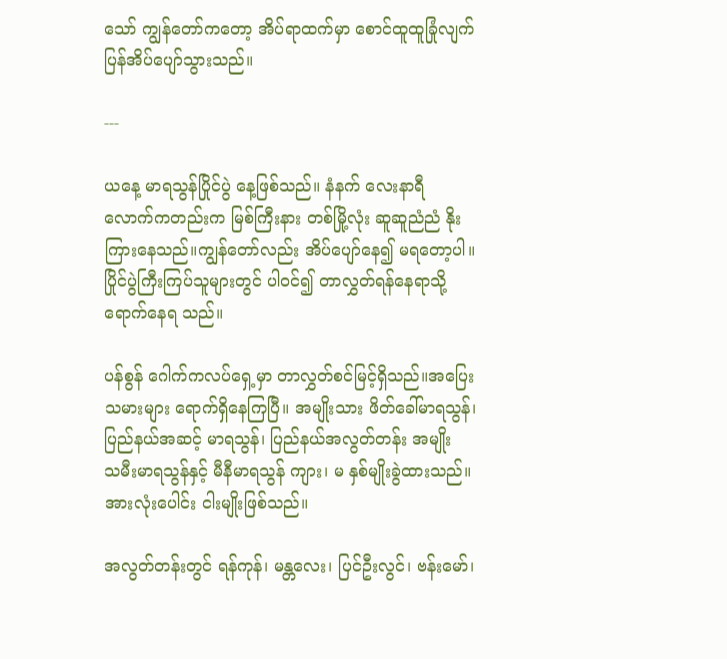သော် ကျွန်တော်ကတော့ အိပ်ရာထက်မှာ စောင်ထူထူခြုံလျက် ပြန်အိပ်ပျော်သွားသည်။

---

ယနေ့ မာရသွန်ပြိုင်ပွဲ နေ့ဖြစ်သည်။ နံနက် လေးနာရီ
လောက်ကတည်းက မြစ်ကြီးနား တစ်မြို့လုံး ဆူဆူညံညံ နိုးကြားနေသည်။ကျွန်တော်လည်း အိပ်ပျော်နေ၍ မရတော့ပါ။ ပြိုင်ပွဲကြီးကြပ်သူများတွင် ပါဝင်၍ တာလွှတ်ရန်နေရာသို့ရောက်နေရ သည်။

ပန်စွန် ဂေါက်ကလပ်ရှေ့မှာ တာလွှတ်စင်မြင့်ရှိသည်။အပြေးသမားများ ရောက်ရှိနေကြပြီ။ အမျိုးသား ဖိတ်ခေါ်မာရသွန်၊ ပြည်နယ်အဆင့် မာရသွန်၊ ပြည်နယ်အလွတ်တန်း အမျိုး
သမီးမာရသွန်နှင့် မီနီမာရသွန် ကျား၊ မ နှစ်မျိုးခွဲထားသည်။အားလုံးပေါင်း ငါးမျိုးဖြစ်သည်။

အလွတ်တန်းတွင် ရန်ကုန်၊ မန္တလေး၊ ပြင်ဦးလွင်၊ ဗန်းမော်၊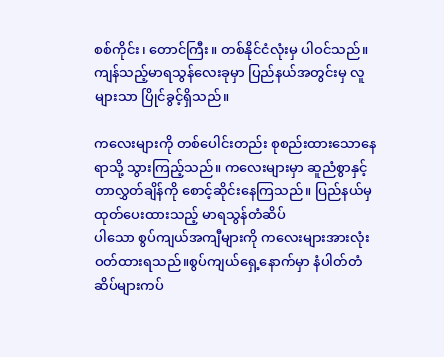စစ်ကိုင်း၊ တောင်ကြီး။ တစ်နိုင်ငံလုံးမှ ပါဝင်သည်။ ကျန်သည့်မာရသွန်လေးခုမှာ ပြည်နယ်အတွင်းမှ လူများသာ ပြိုင်ခွင့်ရှိသည်။

ကလေးများကို တစ်ပေါင်းတည်း စုစည်းထားသောနေရာသို့ သွားကြည့်သည်။ ကလေးများမှာ ဆူညံစွာနှင့် တာလွှတ်ချိန်ကို စောင့်ဆိုင်းနေကြသည်။ ပြည်နယ်မှ ထုတ်ပေးထားသည့် မာရသွန်တံဆိပ်
ပါသော စွပ်ကျယ်အကျီများကို ကလေးများအားလုံး ဝတ်ထားရသည်။စွပ်ကျယ်ရှေ့နောက်မှာ နံပါတ်တံဆိပ်များကပ်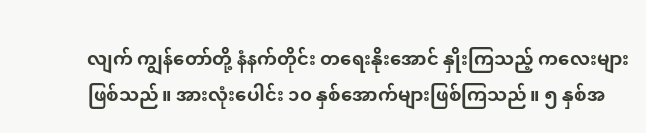လျက် ကျွန်တော်တို့ နံနက်တိုင်း တရေးနိုးအောင် နှိုးကြသည့် ကလေးများ
ဖြစ်သည်။ အားလုံးပေါင်း ၁၀ နှစ်အောက်များဖြစ်ကြသည်။ ၅ နှစ်အ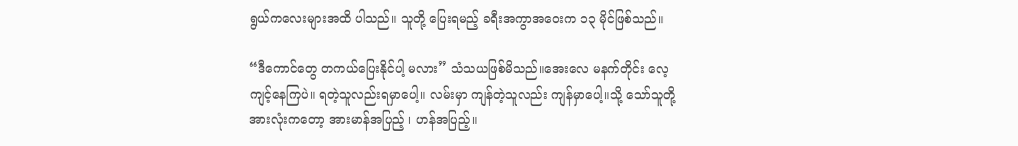ရွယ်ကလေးများအထိ ပါသည်။ သူတို့ ပြေးရမည့် ခရီးအကွာအဝေးက ၁၃ မိုင်ဖြစ်သည်။

“ဒီကောင်တွေ တကယ်ပြေးနိုင်ပါ့ မလား” သံသယဖြစ်မိသည်။အေးလေ မနက်တိုင်း လေ့ကျင့်နေကြပဲ။ ရတဲ့သူလည်းရမှာပေါ့။ လမ်းမှာ ကျန်တဲ့သူလည်း ကျန်မှာပေါ့။သို့ သော်သူတို့ အားလုံးကတော့ အားမာန်အပြည့် ၊ ဟန်အပြည့်။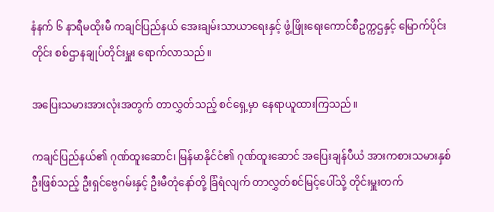နံနက် ၆ နာရီမထိုးမီ ကချင်ပြည်နယ် အေးချမ်းသာယာရေးနှင့် ဖွံ့ဖြိုးရေးကောင်စီဥက္ကဌနှင့် မြောက်ပိုင်းတိုင်း စစ်ဌာနချုပ်တိုင်းမှူး ရောက်လာသည်။

အပြေးသမားအားလုံးအတွက် တာလွှတ်သည့် စင်ရှေ့မှာ နေရာယူထားကြသည်။

ကချင်ပြည်နယ်၏ ဂုဏ်ထူးဆောင်၊ မြန်မာနိုင်ငံ၏ ဂုဏ်ထူးဆောင် အပြေးချန်ပီယံ အားကစားသမားနှစ်ဦးဖြစ်သည့် ဦးရှင်ဗွေဂမ်းနှင့် ဦးမီတုံနော်တို့ ခြံရံလျက် တာလွှတ်စင်မြင့်ပေါ်သို့ တိုင်းမှူးတက်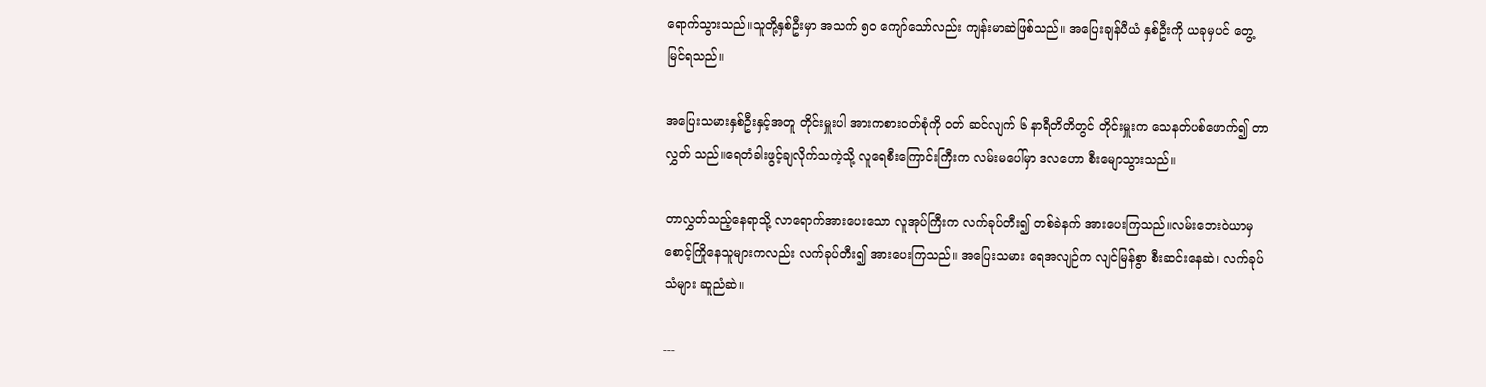ရောက်သွားသည်။သူတို့နှစ်ဦးမှာ အသက် ၅၀ ကျော်သော်လည်း ကျန်းမာဆဲဖြစ်သည်။ အပြေးချန်ပီယံ နှစ်ဦးကို ယခုမှပင် တွေ့မြင်ရသည်။

အပြေးသမားနှစ်ဦးနှင့်အတူ တိုင်းမှူးပါ အားကစားဝတ်စုံကို ဝတ် ဆင်လျက် ၆ နာရီတိတိတွင် တိုင်းမှူးက သေနတ်ပစ်ဖောက်၍ တာလွှတ် သည်။ရေတံခါးဖွင့်ချလိုက်သကဲ့သို့ လူရေစီးကြောင်းကြီးက လမ်းမပေါ်မှာ ဒလဟော စီးမျောသွားသည်။

တာလွှတ်သည့်နေရာသို့ လာရောက်အားပေးသော လူအုပ်ကြီးက လက်ခုပ်တီး၍ တစ်ခဲနက် အားပေးကြသည်။လမ်းဘေးဝဲယာမှ စောင့်ကြိုနေသူများကလည်း လက်ခုပ်တီး၍ အားပေးကြသည်။ အပြေးသမား ရေအလျဉ်က လျင်မြန်စွာ စီးဆင်းနေဆဲ၊ လက်ခုပ်သံများ ဆူညံဆဲ။

---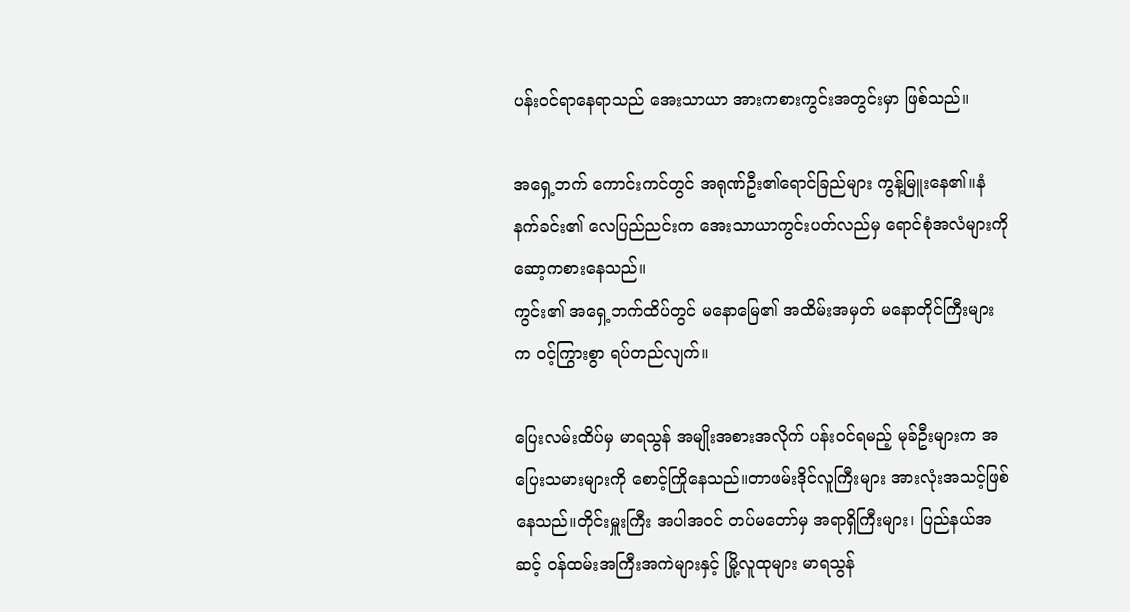ပန်းဝင်ရာနေရာသည် အေးသာယာ အားကစားကွင်းအတွင်းမှာ ဖြစ်သည်။

အရှေ့ဘက် ကောင်းကင်တွင် အရုဏ်ဦး၏ရောင်ခြည်များ ကွန့်မြူးနေ၏။နံနက်ခင်း၏ လေပြည်ညင်းက အေးသာယာကွင်းပတ်လည်မှ ရောင်စုံအလံများကို ဆော့ကစားနေသည်။
ကွင်း၏ အရှေ့ဘက်ထိပ်တွင် မနောမြေ၏ အထိမ်းအမှတ် မနောတိုင်ကြီးများက ဝင့်ကြွားစွာ ရပ်တည်လျက်။

ပြေးလမ်းထိပ်မှ မာရသွန် အမျိုးအစားအလိုက် ပန်းဝင်ရမည့် မုခ်ဦးများက အပြေးသမားများကို စောင့်ကြိုနေသည်။တာဖမ်းဒိုင်လူကြီးများ အားလုံးအသင့်ဖြစ်နေသည်။တိုင်းမှူးကြီး အပါအဝင် တပ်မတော်မှ အရာရှိကြီးများ၊ ပြည်နယ်အဆင့် ဝန်ထမ်းအကြီးအကဲများနှင့် မြို့လူထုများ မာရသွန်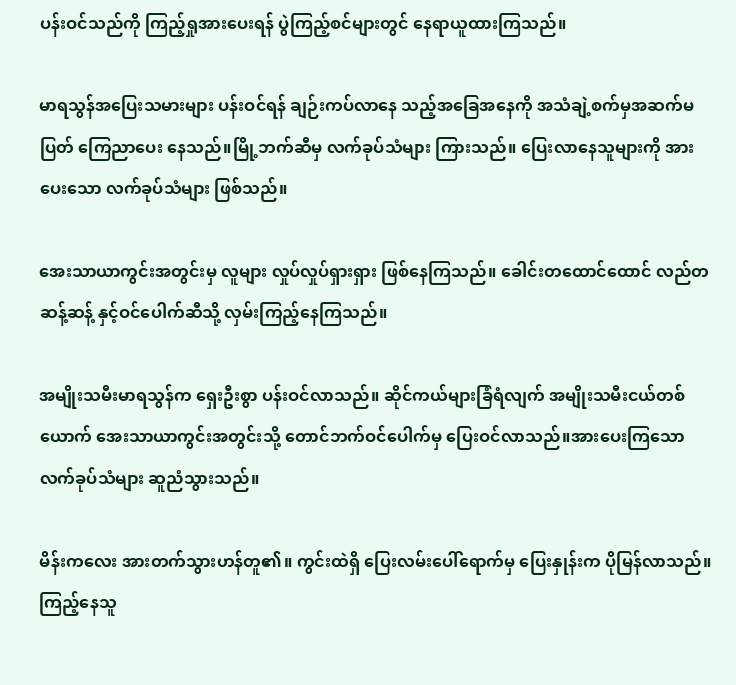ပန်းဝင်သည်ကို ကြည့်ရှုအားပေးရန် ပွဲကြည့်စင်များတွင် နေရာယူထားကြသည်။

မာရသွန်အပြေးသမားများ ပန်းဝင်ရန် ချဉ်းကပ်လာနေ သည့်အခြေအနေကို အသံချဲ့စက်မှအဆက်မပြတ် ကြေညာပေး နေသည်။မြို့ဘက်ဆီမှ လက်ခုပ်သံများ ကြားသည်။ ပြေးလာနေသူများကို အားပေးသော လက်ခုပ်သံများ ဖြစ်သည်။

အေးသာယာကွင်းအတွင်းမှ လူများ လှုပ်လှုပ်ရှားရှား ဖြစ်နေကြသည်။ ခေါင်းတထောင်ထောင် လည်တဆန့်ဆန့် နှင့်ဝင်ပေါက်ဆီသို့ လှမ်းကြည့်နေကြသည်။

အမျိုးသမီးမာရသွန်က ရှေးဦးစွာ ပန်းဝင်လာသည်။ ဆိုင်ကယ်များခြံရံလျက် အမျိုးသမီးငယ်တစ်ယောက် အေးသာယာကွင်းအတွင်းသို့ တောင်ဘက်ဝင်ပေါက်မှ ပြေးဝင်လာသည်။အားပေးကြသော လက်ခုပ်သံများ ဆူညံသွားသည်။

မိန်းကလေး အားတက်သွားဟန်တူ၏။ ကွင်းထဲရှိ ပြေးလမ်းပေါ်ရောက်မှ ပြေးနှုန်းက ပိုမြန်လာသည်။ ကြည့်နေသူ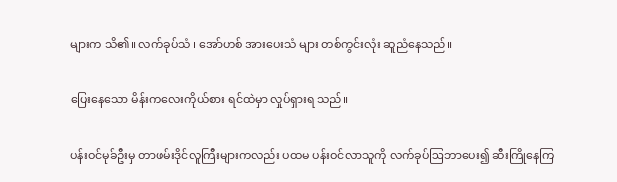များက သိ၏။ လက်ခုပ်သံ ၊ အော်ဟစ် အားပေးသံ များ တစ်ကွင်းလုံး ဆူညံနေသည်။

ပြေးနေသော မိန်းကလေးကိုယ်စား ရင်ထဲမှာ လှုပ်ရှားရ သည်။

ပန်းဝင်မုခ်ဦးမှ တာဖမ်းဒိုင်လူကြီးများကလည်း ပထမ ပန်းဝင်လာသူကို လက်ခုပ်ဩဘာပေး၍ ဆီးကြိုနေကြ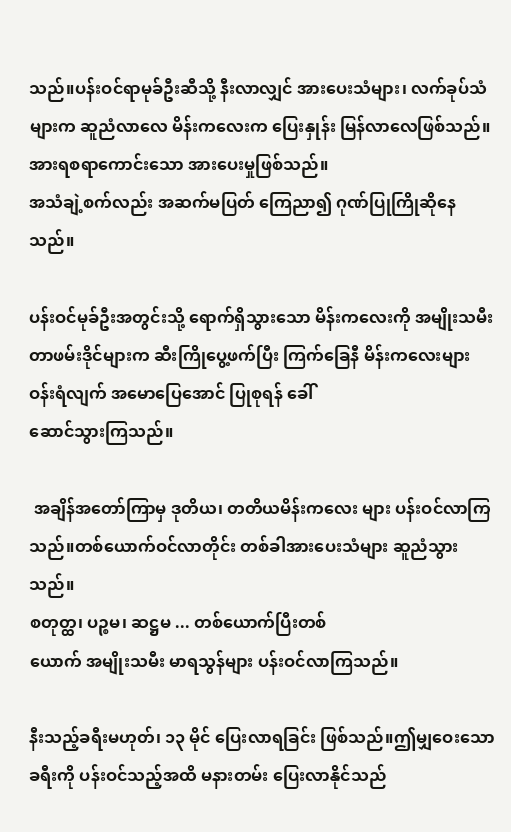သည်။ပန်းဝင်ရာမုခ်ဦးဆီသို့ နီးလာလျှင် အားပေးသံများ၊ လက်ခုပ်သံများက ဆူညံလာလေ မိန်းကလေးက ပြေးနှုန်း မြန်လာလေဖြစ်သည်။
အားရစရာကောင်းသော အားပေးမှုဖြစ်သည်။
အသံချဲ့စက်လည်း အဆက်မပြတ် ကြေညာ၍ ဂုဏ်ပြုကြိုဆိုနေသည်။

ပန်းဝင်မုခ်ဦးအတွင်းသို့ ရောက်ရှိသွားသော မိန်းကလေးကို အမျိုးသမီး တာဖမ်းဒိုင်များက ဆီးကြိုပွေ့ဖက်ပြီး ကြက်ခြေနီ မိန်းကလေးများ ဝန်းရံလျက် အမောပြေအောင် ပြုစုရန် ခေါ်
ဆောင်သွားကြသည်။

 အချိန်အတော်ကြာမှ ဒုတိယ၊ တတိယမိန်းကလေး များ ပန်းဝင်လာကြသည်။တစ်ယောက်ဝင်လာတိုင်း တစ်ခါအားပေးသံများ ဆူညံသွားသည်။
စတုတ္ထ၊ ပဉ္စမ၊ ဆဋ္ဌမ ... တစ်ယောက်ပြီးတစ်
ယောက် အမျိုးသမီး မာရသွန်များ ပန်းဝင်လာကြသည်။

နီးသည့်ခရီးမဟုတ်၊ ၁၃ မိုင် ပြေးလာရခြင်း ဖြစ်သည်။ဤမျှဝေးသောခရီးကို ပန်းဝင်သည့်အထိ မနားတမ်း ပြေးလာနိုင်သည်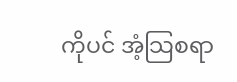ကိုပင် အံ့သြစရာ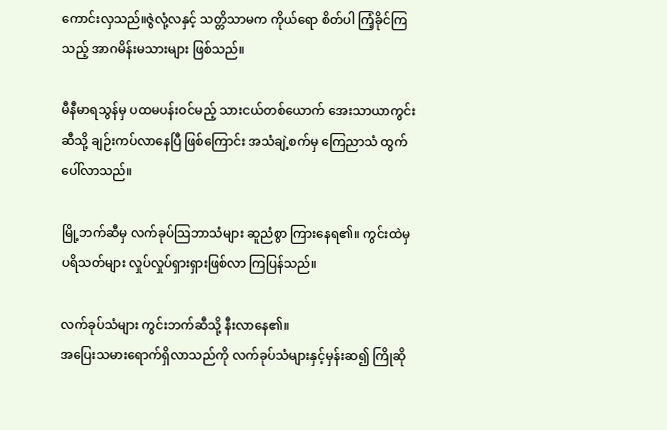ကောင်းလှသည်။ဇွဲလုံ့လနှင့် သတ္တိသာမက ကိုယ်ရော စိတ်ပါ ကြံ့ခိုင်ကြသည့် အာဂမိန်းမသားများ ဖြစ်သည်။

မီနီမာရသွန်မှ ပထမပန်းဝင်မည့် သားငယ်တစ်ယောက် အေးသာယာကွင်းဆီသို့ ချဉ်းကပ်လာနေပြီ ဖြစ်ကြောင်း အသံချဲ့စက်မှ ကြေညာသံ ထွက်ပေါ်လာသည်။

မြို့ဘက်ဆီမှ လက်ခုပ်သြဘာသံများ ဆူညံစွာ ကြားနေရ၏။ ကွင်းထဲမှ ပရိသတ်များ လှုပ်လှုပ်ရှားရှားဖြစ်လာ ကြပြန်သည်။

လက်ခုပ်သံများ ကွင်းဘက်ဆီသို့ နီးလာနေ၏။
အပြေးသမားရောက်ရှိလာသည်ကို လက်ခုပ်သံများနှင့်မှန်းဆ၍ ကြိုဆို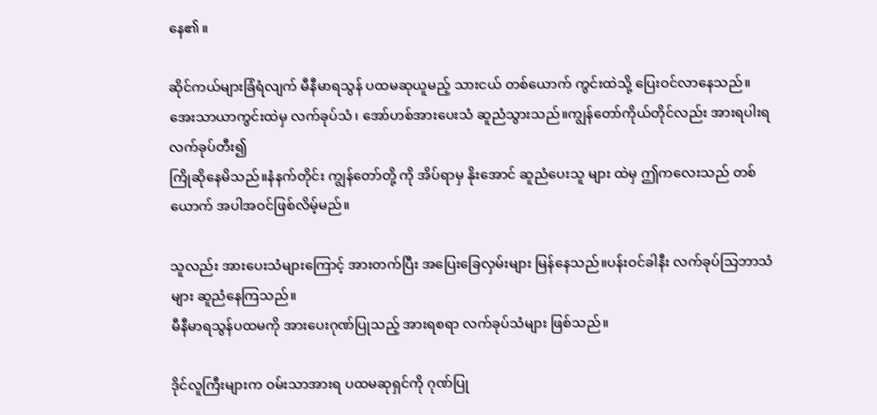နေ၏။

ဆိုင်ကယ်များခြံရံလျက် မီနီမာရသွန် ပထမဆုယူမည့် သားငယ် တစ်ယောက် ကွင်းထဲသို့ ပြေးဝင်လာနေသည်။အေးသာယာကွင်းထဲမှ လက်ခုပ်သံ၊ အော်ဟစ်အားပေးသံ ဆူညံသွားသည်။ကျွန်တော်ကိုယ်တိုင်လည်း အားရပါးရ လက်ခုပ်တီး၍
ကြိုဆိုနေမိသည်။နံနက်တိုင်း ကျွန်တော်တို့ ကို အိပ်ရာမှ နိုးအောင် ဆူညံပေးသူ များ ထဲမှ ဤကလေးသည် တစ်ယောက် အပါအဝင်ဖြစ်လိမ့်မည်။

သူလည်း အားပေးသံများကြောင့် အားတက်ပြီး အပြေးခြေလှမ်းများ မြန်နေသည်။ပန်းဝင်ခါနီး လက်ခုပ်သြဘာသံများ ဆူညံနေကြသည်။
မီနီမာရသွန်ပထမကို အားပေးဂုဏ်ပြုသည့် အားရစရာ လက်ခုပ်သံများ ဖြစ်သည်။

ဒိုင်လူကြီးများက ဝမ်းသာအားရ ပထမဆုရှင်ကို ဂုဏ်ပြု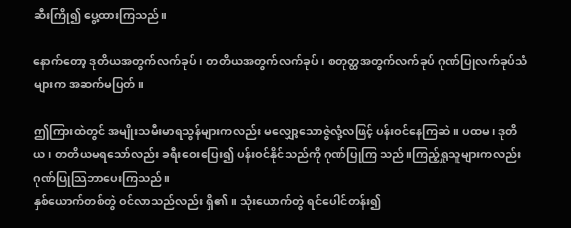ဆီးကြို၍ ပွေ့ထားကြသည်။

နောက်တော့ ဒုတိယအတွက်လက်ခုပ်၊ တတိယအတွက်လက်ခုပ်၊ စတုတ္ထအတွက်လက်ခုပ် ဂုဏ်ပြုလက်ခုပ်သံများက အဆက်မပြတ်။

ဤကြားထဲတွင် အမျိုးသမီးမာရသွန်များကလည်း မလျှော့သောဇွဲလုံ့လဖြင့် ပန်းဝင်နေကြဆဲ။ ပထမ၊ ဒုတိယ၊ တတိယမရသော်လည်း ခရီးဝေးပြေး၍ ပန်းဝင်နိုင်သည်ကို ဂုဏ်ပြုကြ သည်။ကြည့်ရှုသူများကလည်း ဂုဏ်ပြုသြဘာပေးကြသည်။
နှစ်ယောက်တစ်တွဲ ဝင်လာသည်လည်း ရှိ၏။ သုံးယောက်တွဲ ရင်ပေါင်တန်း၍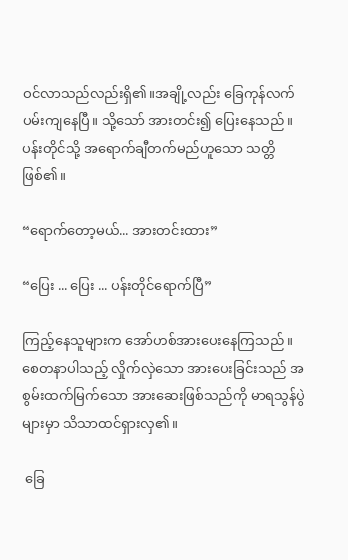ဝင်လာသည်လည်းရှိ၏။အချို့လည်း ခြေကုန်လက်ပမ်းကျနေပြီ။ သို့သော် အားတင်း၍ ပြေးနေသည်။ ပန်းတိုင်သို့ အရောက်ချီတက်မည်ဟူသော သတ္တိဖြစ်၏။

“ရောက်တော့မယ်... အားတင်းထား”

“ပြေး ... ပြေး ... ပန်းတိုင်ရောက်ပြီ”

ကြည့်နေသူများက အော်ဟစ်အားပေးနေကြသည်။
စေတနာပါသည့် လှိုက်လှဲသော အားပေးခြင်းသည် အစွမ်းထက်မြက်သော အားဆေးဖြစ်သည်ကို မာရသွန်ပွဲများမှာ သိသာထင်ရှားလှ၏။

 ခြေ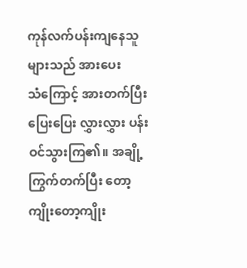ကုန်လက်ပန်းကျနေသူ များသည် အားပေး
သံကြောင့် အားတက်ပြီး ပြေးပြေး လွှားလွှား ပန်းဝင်သွားကြ၏။ အချို့ကြွက်တက်ပြီး တော့ကျိုးတော့ကျိုး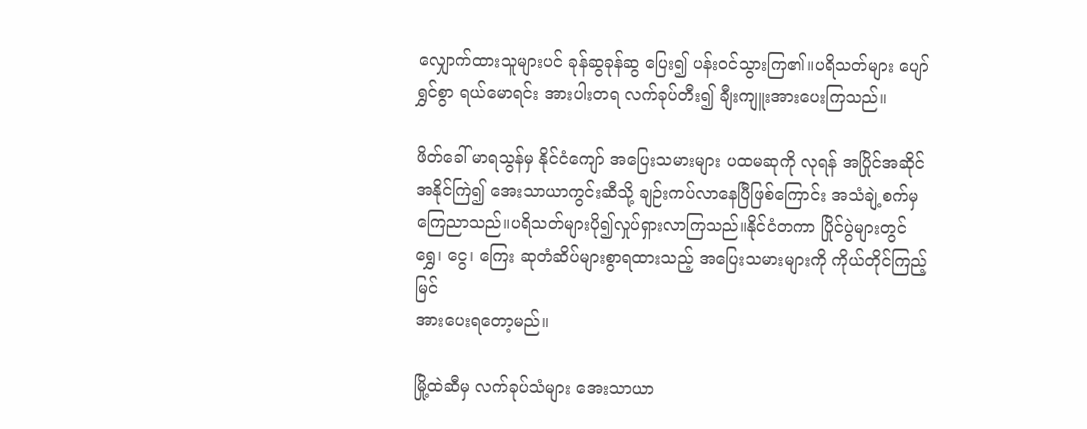လျှောက်ထားသူများပင် ခုန်ဆွခုန်ဆွ ပြေး၍ ပန်းဝင်သွားကြ၏။ပရိသတ်များ ပျော်ရွှင်စွာ ရယ်မောရင်း အားပါးတရ လက်ခုပ်တီး၍ ချီးကျူးအားပေးကြသည်။

ဖိတ်ခေါ် မာရသွန်မှ နိုင်ငံကျော် အပြေးသမားများ ပထမဆုကို လုရန် အပြိုင်အဆိုင် အနိုင်ကြဲ၍ အေးသာယာကွင်းဆီသို့ ချဉ်းကပ်လာနေပြီဖြစ်ကြောင်း အသံချဲ့စက်မှ ကြေညာသည်။ပရိသတ်များပို၍လှုပ်ရှားလာကြသည်။နိုင်ငံတကာ ပြိုင်ပွဲများတွင် ရွှေ၊ ငွေ၊ ကြေး ဆုတံဆိပ်များစွာရထားသည့် အပြေးသမားများကို ကိုယ်တိုင်ကြည့်မြင်
အားပေးရတော့မည်။

မြို့ထဲဆီမှ လက်ခုပ်သံများ အေးသာယာ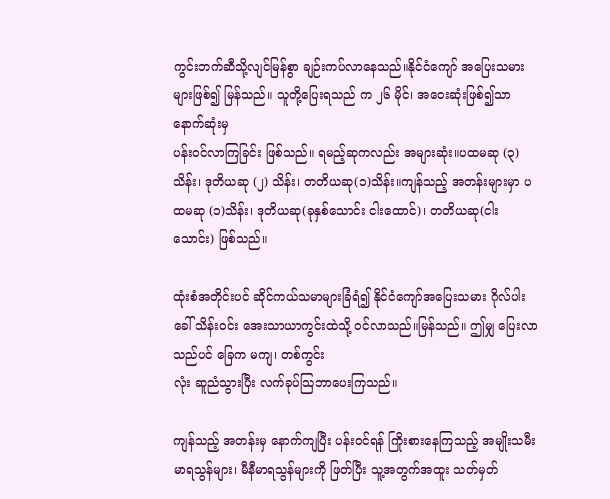ကွင်းဘက်ဆီသို့လျင်မြန်စွာ ချဉ်းကပ်လာနေသည်။နိုင်ငံကျော် အပြေးသမားများဖြစ်၍ မြန်သည်။ သူတို့ပြေးရသည် က ၂၆ မိုင်၊ အဝေးဆုံးဖြစ်၍သာ နောက်ဆုံးမှ
ပန်းဝင်လာကြခြင်း ဖြစ်သည်။ ရမည့်ဆုကလည်း အများဆုံး။ပထမဆု (၃)သိန်း၊ ဒုတိယဆု (၂) သိန်း၊ တတိယဆု(၁)သိန်း။ကျန်သည့် အတန်းများမှာ ပထမဆု (၁)သိန်း၊ ဒုတိယဆု(ခုနှစ်သောင်း ငါးထောင်)၊ တတိယဆု(ငါးသောင်း) ဖြစ်သည်။

ထုံးစံအတိုင်းပင် ဆိုင်ကယ်သမာများခြံရံ၍ နိုင်ငံကျော်အပြေးသမား ဂိုလ်ပါး ခေါ် သိန်းဝင်း အေးသာယာကွင်းထဲသို့ ဝင်လာသည်။မြန်သည်။ ဤမျှ ပြေးလာသည်ပင် ခြေက မကျ၊ တစ်ကွင်း
လုံး ဆူညံသွားပြီး လက်ခုပ်သြဘာပေးကြသည်။

ကျန်သည့် အတန်းမှ နောက်ကျပြီး ပန်းဝင်ရန် ကြိုးစားနေကြသည့် အမျိုးသမီးမာရသွန်များ၊ မီနီမာရသွန်များကို ဖြတ်ပြီး သူ့အတွက်အထူး သတ်မှတ်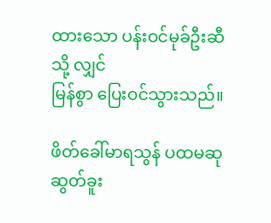ထားသော ပန်းဝင်မုခ်ဦးဆီသို့ လျှင်
မြန်စွာ ပြေးဝင်သွားသည်။

ဖိတ်ခေါ်မာရသွန် ပထမဆု ဆွတ်ခူး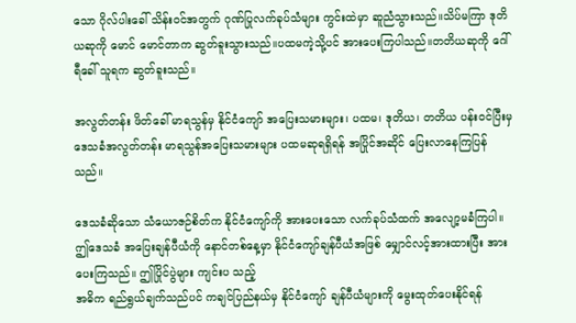သော ဂိုလ်ပါးခေါ် သိန်းဝင်အတွက် ဂုဏ်ပြုလက်ခုပ်သံများ ကွင်းထဲမှာ ဆူညံသွားသည်။သိပ်မကြာ ဒုတိယဆုကို မောင် မောင်တာက ဆွတ်ခူးသွားသည်။ပထမကဲ့သို့ပင် အားပေးကြပါသည်။တတိယဆုကို ဂေါ်ရီခေါ် သူရက ဆွတ်ခူးသည်။

အလွတ်တန်း ဖိတ်ခေါ် မာရသွန်မှ နိုင်ငံကျော် အပြေးသမားများ၊ ပထမ၊ ဒုတိယ၊ တတိယ ပန်းဝင်ပြီးမှ ဒေသခံအလွတ်တန်း မာရသွန်အပြေးသမားများ ပထမဆုရရှိရန် အပြိုင်အဆိုင် ပြေးလာနေကြပြန်သည်။

ဒေသခံဆိုသော သံယောဇဉ်စိတ်က နိုင်ငံကျော်ကို အားပေးသော လက်ခုပ်သံထက် အလျော့မခံကြပါ။ ဤဒေသခံ အပြေးချန်ပီယံကို နောင်တစ်နေ့မှာ နိုင်ငံကျော်ချန်ပီယံအဖြစ် မျှောင်လင့်အားထားပြီး အားပေးကြသည်။ ဤပြိုင်ပွဲများ ကျင်းပ သည့်
အဓိက ရည်ရွယ်ချက်သည်ပင် ကချင်ပြည်နယ်မှ နိုင်ငံကျော် ချန်ပီယံများကို မွေးထုတ်ပေးနိုင်ရန်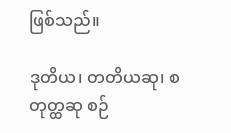ဖြစ်သည်။

ဒုတိယ၊ တတိယဆု၊ စတုတ္ထဆု စဉ်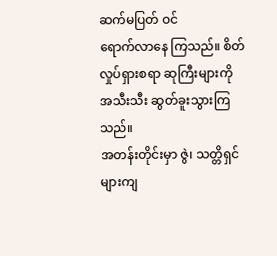ဆက်မပြတ် ဝင်
ရောက်လာနေ ကြသည်။ စိတ်လှုပ်ရှားစရာ ဆုကြီးများကို အသီးသီး ဆွတ်ခူးသွားကြသည်။
အတန်းတိုင်းမှာ ဇွဲ၊ သတ္တိရှင်များကျ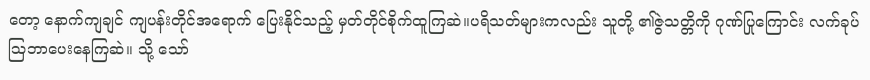တော့ နောက်ကျချင် ကျပန်းတိုင်အရောက် ပြေးနိုင်သည့် မှတ်တိုင်စိုက်ထူကြဆဲ။ပရိသတ်များကလည်း သူတို့ ၏ဇွဲသတ္တိကို ဂုဏ်ပြုကြောင်း လက်ခုပ် ဩဘာပေးနေကြဆဲ။ သို့ သော်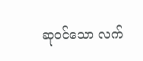ဆုဝင်သော လက်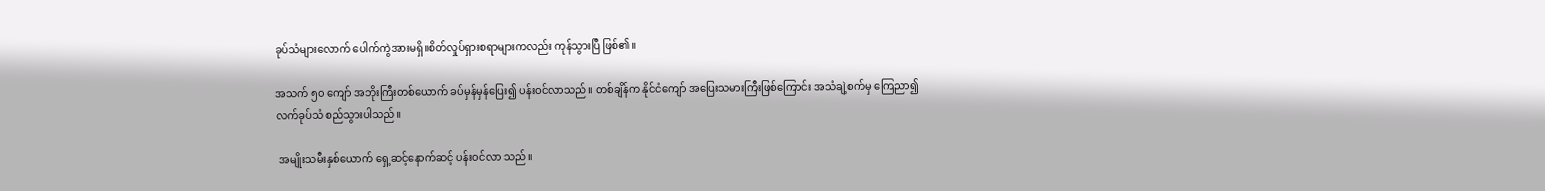ခုပ်သံများလောက် ပေါက်ကွဲအားမရှိ။စိတ်လှုပ်ရှားစရာများကလည်း ကုန်သွားပြီ ဖြစ်၏။

အသက် ၅၀ ကျော် အဘိုးကြီးတစ်ယောက် ခပ်မှန်မှန်ပြေး၍ ပန်းဝင်လာသည်။ တစ်ချိန်က နိုင်ငံကျော် အပြေးသမားကြီးဖြစ်ကြောင်း အသံချဲ့စက်မှ ကြေညာ၍ လက်ခုပ်သံ စည်သွားပါသည်။

 အမျိုးသမီးနှစ်ယောက် ရှေ့ဆင့်နောက်ဆင့် ပန်းဝင်လာ သည်။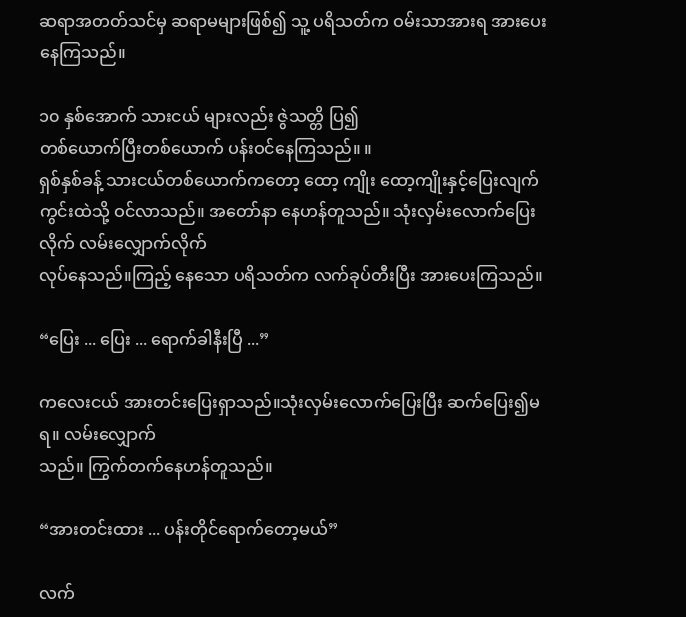ဆရာအတတ်သင်မှ ဆရာမများဖြစ်၍ သူ့ ပရိသတ်က ဝမ်းသာအားရ အားပေးနေကြသည်။

၁၀ နှစ်အောက် သားငယ် များလည်း ဇွဲသတ္တိ ပြ၍
တစ်ယောက်ပြီးတစ်ယောက် ပန်းဝင်နေကြသည်။ ။
ရှစ်နှစ်ခန့် သားငယ်တစ်ယောက်ကတော့ ထော့ ကျိုး ထော့ကျိုးနှင့်ပြေးလျက် ကွင်းထဲသို့ ဝင်လာသည်။ အတော်နာ နေဟန်တူသည်။ သုံးလှမ်းလောက်ပြေးလိုက် လမ်းလျှောက်လိုက်
လုပ်နေသည်။ကြည့် နေသော ပရိသတ်က လက်ခုပ်တီးပြီး အားပေးကြသည်။

“ပြေး ... ပြေး ... ရောက်ခါနီးပြီ ...”

ကလေးငယ် အားတင်းပြေးရှာသည်။သုံးလှမ်းလောက်ပြေးပြီး ဆက်ပြေး၍မရ။ လမ်းလျှောက်
သည်။ ကြွက်တက်နေဟန်တူသည်။

“အားတင်းထား ... ပန်းတိုင်ရောက်တော့မယ်”

လက်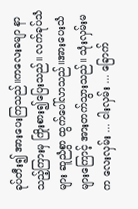ခုပ်တီး၍ အားပေးကြသည်။ကလေးခမျာ နာသည့်ကြားမှ ကြိုးစား၍ပြေးသည်။ လက်ခုပ်သံများ ဆူညံစွာ ထွက်ပေါ်လာသည်။အားပေးသံများကြောင့် အားတက်သွားသည်။ သုံးလှမ်းမက လေးလှမ်း ... ငါးလှမ်း ... ခြောက်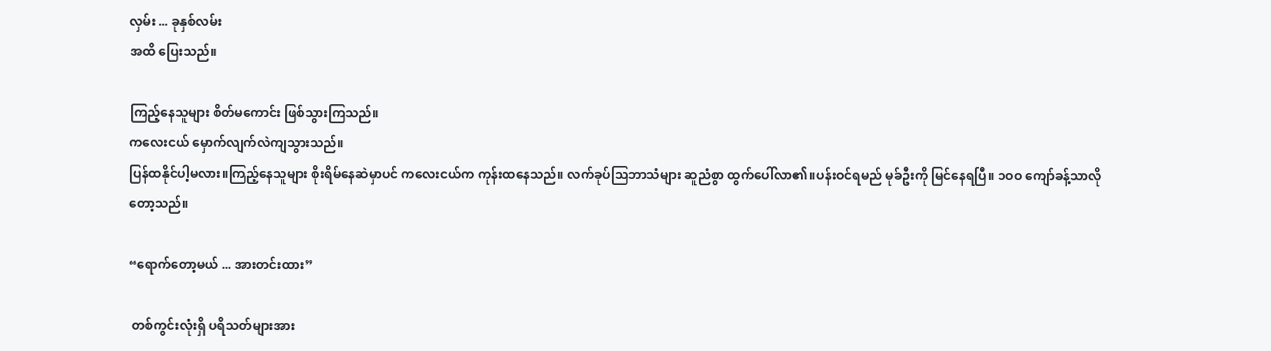လှမ်း ... ခုနှစ်လမ်း
အထိ ပြေးသည်။

ကြည့်နေသူများ စိတ်မကောင်း ဖြစ်သွားကြသည်။
ကလေးငယ် မှောက်လျက်လဲကျသွားသည်။
ပြန်ထနိုင်ပါ့မလား။ကြည့်နေသူများ စိုးရိမ်နေဆဲမှာပင် ကလေးငယ်က ကုန်းထနေသည်။ လက်ခုပ်သြဘာသံများ ဆူညံစွာ ထွက်ပေါ်လာ၏။ပန်းဝင်ရမည် မုခ်ဦးကို မြင်နေရပြီ။ ၁ဝဝ ကျော်ခန့်သာလို
တော့သည်။

“ရောက်တော့မယ် ... အားတင်းထား”

 တစ်ကွင်းလုံးရှိ ပရိသတ်များအား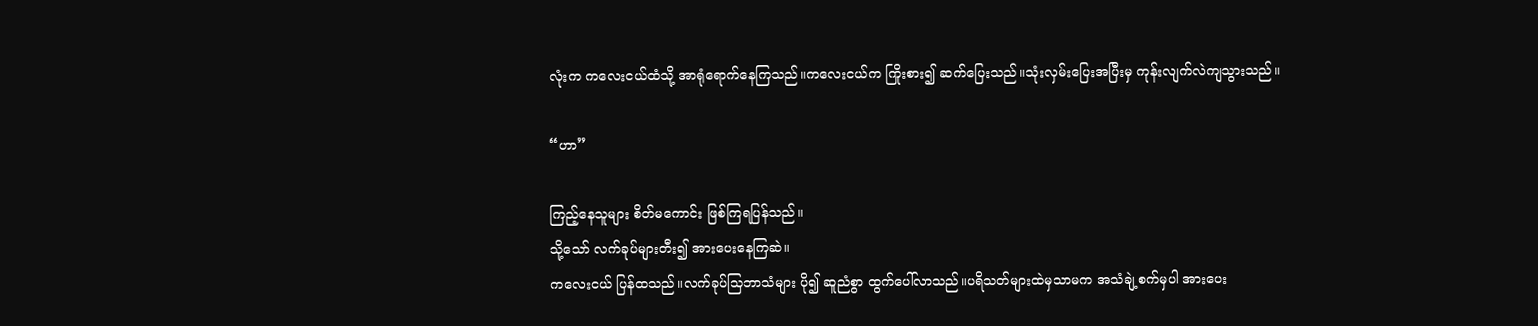လုံးက ကလေးငယ်ထံသို့ အာရုံရောက်နေကြသည်။ကလေးငယ်က ကြိုးစား၍ ဆက်ပြေးသည်။သုံးလှမ်းပြေးအပြီးမှ ကုန်းလျက်လဲကျသွားသည်။

“ဟာ”

ကြည့်နေသူများ စိတ်မကောင်း ဖြစ်ကြရပြန်သည်။
သို့သော် လက်ခုပ်များတီး၍ အားပေးနေကြဆဲ။
ကလေးငယ် ပြန်ထသည်။လက်ခုပ်သြဘာသံများ ပို၍ ဆူညံစွာ ထွက်ပေါ်လာသည်။ပရိသတ်များထဲမှသာမက အသံချဲ့စက်မှပါ အားပေး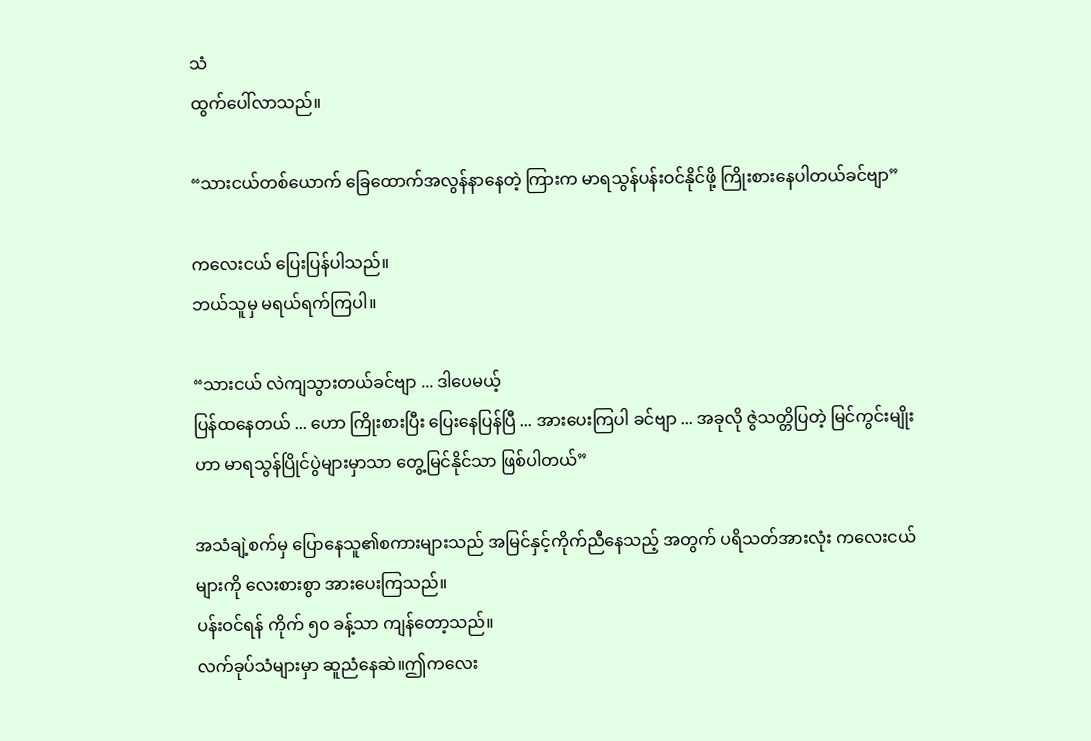သံ
ထွက်ပေါ်လာသည်။

“သားငယ်တစ်ယောက် ခြေထောက်အလွန်နာနေတဲ့ ကြားက မာရသွန်ပန်းဝင်နိုင်ဖို့ ကြိုးစားနေပါတယ်ခင်ဗျာ”

ကလေးငယ် ပြေးပြန်ပါသည်။
ဘယ်သူမှ မရယ်ရက်ကြပါ။

“သားငယ် လဲကျသွားတယ်ခင်ဗျာ ... ဒါပေမယ့်
ပြန်ထနေတယ် ... ဟော ကြိုးစားပြီး ပြေးနေပြန်ပြီ ... အားပေးကြပါ ခင်ဗျာ ... အခုလို ဇွဲသတ္တိပြတဲ့ မြင်ကွင်းမျိုးဟာ မာရသွန်ပြိုင်ပွဲများမှာသာ တွေ့မြင်နိုင်သာ ဖြစ်ပါတယ်”

အသံချဲ့စက်မှ ပြောနေသူ၏စကားများသည် အမြင်နှင့်ကိုက်ညီနေသည့် အတွက် ပရိသတ်အားလုံး ကလေးငယ်များကို လေးစားစွာ အားပေးကြသည်။
ပန်းဝင်ရန် ကိုက် ၅၀ ခန့်သာ ကျန်တော့သည်။
လက်ခုပ်သံများမှာ ဆူညံနေဆဲ။ဤကလေး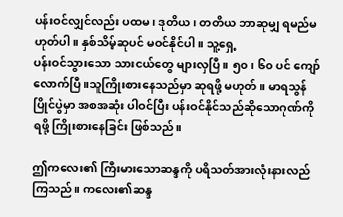ပန်းဝင်လျှင်လည်း ပထမ၊ ဒုတိယ၊ တတိယ ဘာဆုမျှ ရမည်မဟုတ်ပါ။ နှစ်သိမ့်ဆုပင် မဝင်နိုင်ပါ။ သူ့ရှေ့
ပန်းဝင်သွားသော သားငယ်တွေ များလှပြီ။ ၅၀၊ ၆၀ ပင် ကျော်လောက်ပြီ။သူကြိုးစားနေသည်မှာ ဆုရဖို့ မဟုတ်။ မာရသွန်ပြိုင်ပွဲမှာ အစအဆုံး ပါဝင်ပြီး ပန်းဝင်နိုင်သည်ဆိုသောဂုဏ်ကိုရဖို့ ကြိုးစားနေခြင်း ဖြစ်သည်။

ဤကလေး၏ ကြီးမားသောဆန္ဒကို ပရိသတ်အားလုံးနားလည်ကြသည်။ ကလေး၏ဆန္ဒ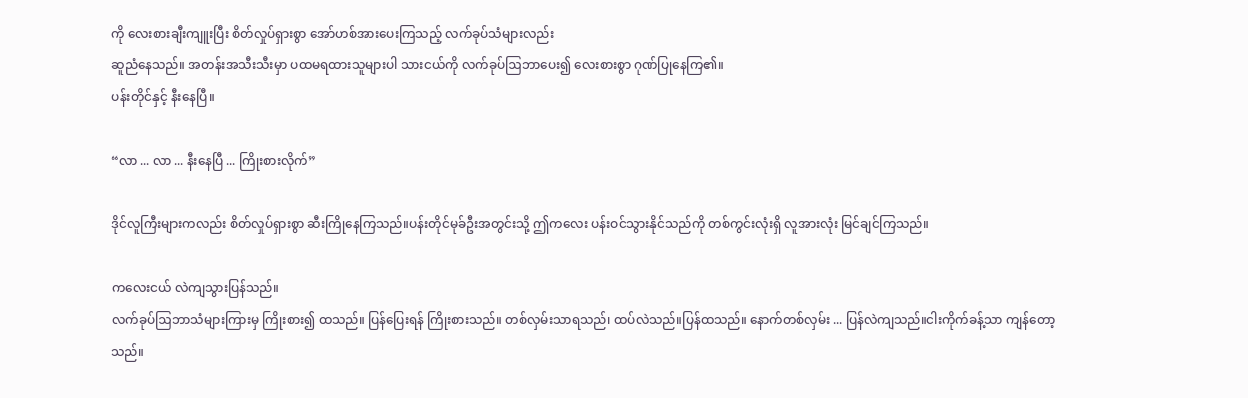ကို လေးစားချီးကျူးပြီး စိတ်လှုပ်ရှားစွာ အော်ဟစ်အားပေးကြသည့် လက်ခုပ်သံများလည်း
ဆူညံနေသည်။ အတန်းအသီးသီးမှာ ပထမရထားသူများပါ သားငယ်ကို လက်ခုပ်ဩဘာပေး၍ လေးစားစွာ ဂုဏ်ပြုနေကြ၏။
ပန်းတိုင်နှင့် နီးနေပြီ။

“လာ ... လာ ... နီးနေပြီ ... ကြိုးစားလိုက်”

ဒိုင်လူကြီးများကလည်း စိတ်လှုပ်ရှားစွာ ဆီးကြိုနေကြသည်။ပန်းတိုင်မုခ်ဦးအတွင်းသို့ ဤကလေး ပန်းဝင်သွားနိုင်သည်ကို တစ်ကွင်းလုံးရှိ လူအားလုံး မြင်ချင်ကြသည်။

ကလေးငယ် လဲကျသွားပြန်သည်။
လက်ခုပ်ဩဘာသံများကြားမှ ကြိုးစား၍ ထသည်။ ပြန်ပြေးရန် ကြိုးစားသည်။ တစ်လှမ်းသာရသည်၊ ထပ်လဲသည်။ပြန်ထသည်။ နောက်တစ်လှမ်း ... ပြန်လဲကျသည်။ငါးကိုက်ခန့်သာ ကျန်တော့သည်။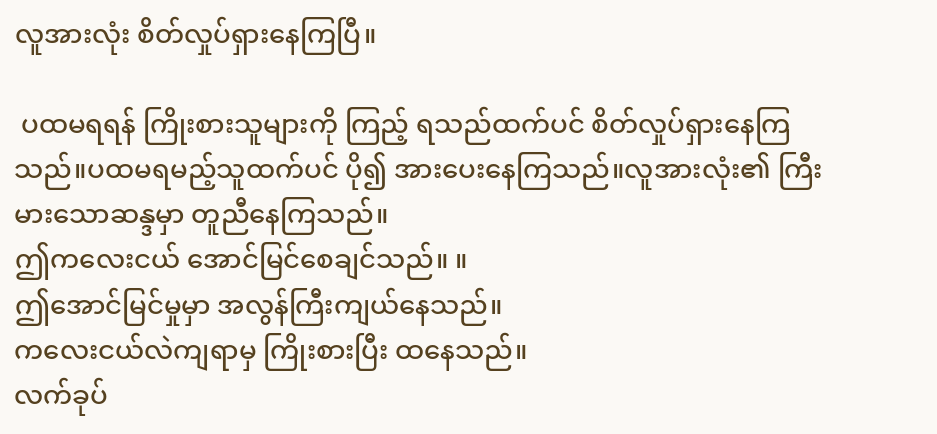လူအားလုံး စိတ်လှုပ်ရှားနေကြပြီ။

 ပထမရရန် ကြိုးစားသူများကို ကြည့် ရသည်ထက်ပင် စိတ်လှုပ်ရှားနေကြသည်။ပထမရမည့်သူထက်ပင် ပို၍ အားပေးနေကြသည်။လူအားလုံး၏ ကြီးမားသောဆန္ဒမှာ တူညီနေကြသည်။
ဤကလေးငယ် အောင်မြင်စေချင်သည်။ ။
ဤအောင်မြင်မှုမှာ အလွန်ကြီးကျယ်နေသည်။
ကလေးငယ်လဲကျရာမှ ကြိုးစားပြီး ထနေသည်။
လက်ခုပ်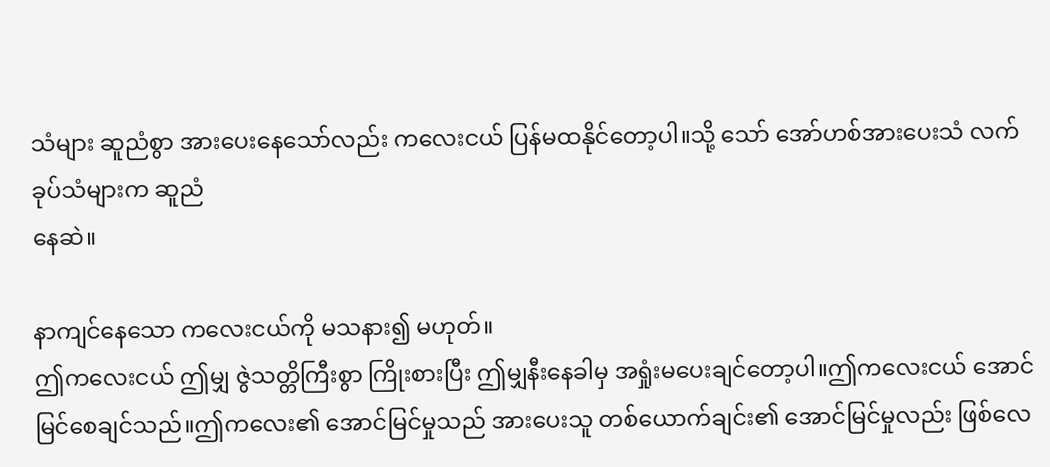သံများ ဆူညံစွာ အားပေးနေသော်လည်း ကလေးငယ် ပြန်မထနိုင်တော့ပါ။သို့ သော် အော်ဟစ်အားပေးသံ လက်ခုပ်သံများက ဆူညံ
နေဆဲ။

နာကျင်နေသော ကလေးငယ်ကို မသနား၍ မဟုတ်။
ဤကလေးငယ် ဤမျှ ဇွဲသတ္တိကြီးစွာ ကြိုးစားပြီး ဤမျှနီးနေခါမှ အရှုံးမပေးချင်တော့ပါ။ဤကလေးငယ် အောင်မြင်စေချင်သည်။ဤကလေး၏ အောင်မြင်မှုသည် အားပေးသူ တစ်ယောက်ချင်း၏ အောင်မြင်မှုလည်း ဖြစ်လေ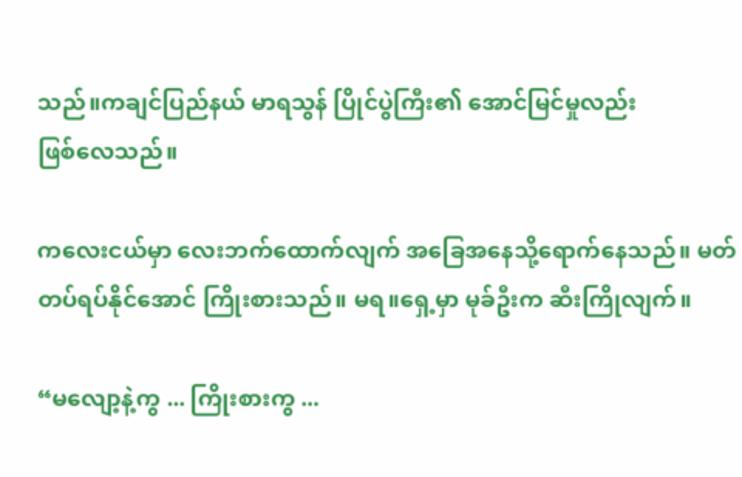သည်။ကချင်ပြည်နယ် မာရသွန် ပြိုင်ပွဲကြီး၏ အောင်မြင်မှုလည်း
ဖြစ်လေသည်။

ကလေးငယ်မှာ လေးဘက်ထောက်လျက် အခြေအနေသို့ရောက်နေသည်။ မတ်တပ်ရပ်နိုင်အောင် ကြိုးစားသည်။ မရ။ရှေ့မှာ မုခ်ဦးက ဆီးကြိုလျက်။

“မလျော့နဲ့ကွ ... ကြိုးစားကွ ...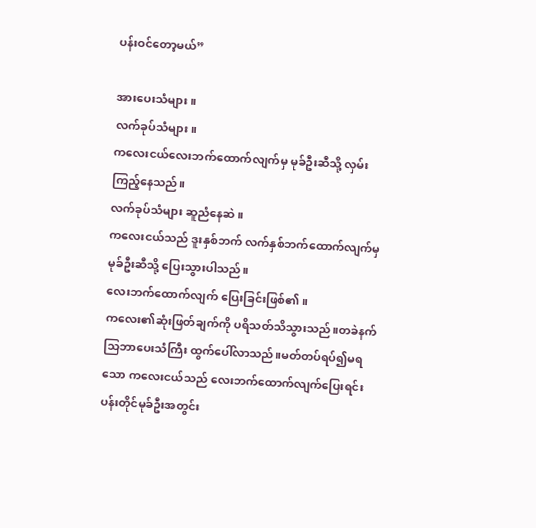ပန်းဝင်တော့မယ်”

အားပေးသံများ။
လက်ခုပ်သံများ။
ကလေးငယ်လေးဘက်ထောက်လျက်မှ မုခ်ဦးဆီသို့ လှမ်းကြည့်နေသည်။
လက်ခုပ်သံများ ဆူညံနေဆဲ။
ကလေးငယ်သည် ဒူးနှစ်ဘက် လက်နှစ်ဘက်ထောက်လျက်မှ မုခ်ဦးဆီသို့ ပြေးသွားပါသည်။
လေးဘက်ထောက်လျက် ပြေးခြင်းဖြစ်၏။
ကလေး၏ဆုံးဖြတ်ချက်ကို ပရိသတ်သိသွားသည်။တခဲနက် သြဘာပေးသံကြီး ထွက်ပေါ်လာသည်။မတ်တပ်ရပ်၍မရသော ကလေးငယ်သည် လေးဘက်ထောက်လျက်ပြေးရင်း ပန်းတိုင်မုခ်ဦးအတွင်း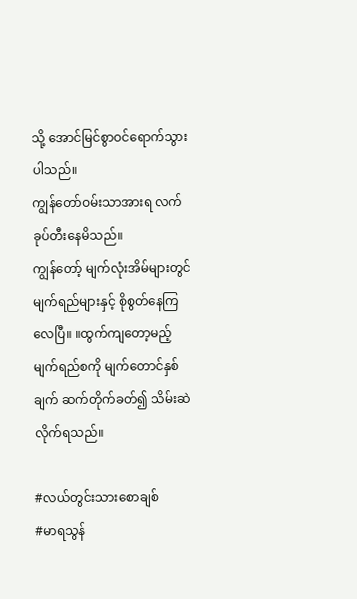သို့ အောင်မြင်စွာဝင်ရောက်သွားပါသည်။
ကျွန်တော်ဝမ်းသာအားရ လက်ခုပ်တီးနေမိသည်။
ကျွန်တော့် မျက်လုံးအိမ်များတွင် မျက်ရည်များနှင့် စိုစွတ်နေကြလေပြီ။ ။ထွက်ကျတော့မည့် မျက်ရည်စကို မျက်တောင်နှစ်ချက် ဆက်တိုက်ခတ်၍ သိမ်းဆဲလိုက်ရသည်။

#လယ်တွင်းသားစောချစ်
#မာရသွန်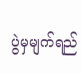ပွဲမှမျက်ရည်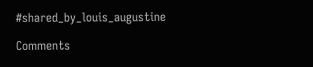#shared_by_louis_augustine

Comments